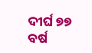ଦୀର୍ଘ ୭୭ ବର୍ଷ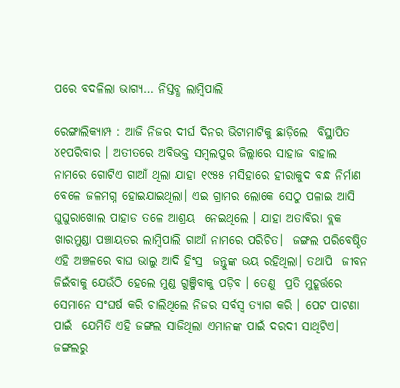ପରେ ବଦଳିଲା ଭାଗ୍ୟ… ନିସ୍ତବ୍ଧ ଲାମ୍ବିପାଲି

ରେଙ୍ଗାଲିକ୍ୟାମ୍ପ : ଆଜି ନିଜର ଦୀର୍ଘ ଦିନର ଭିଟାମାଟିକୁ ଛାଡ଼ିଲେ  ବିସ୍ଥାପିତ ୪୧ପରିବାର । ଅତୀତରେ ଅବିଭକ୍ତ ସମ୍ବଲପୁର ଜିଲ୍ଲାରେ ସାହାଜ ବାହାଲ ନାମରେ ଗୋଟିଏ ଗାଆଁ ଥିଲା ଯାହା ୧୯୫୫ ମସିହାରେ ହୀରାକୁଦ ବନ୍ଧ ନିର୍ମାଣ ବେଳେ ଜଳମଗ୍ନ ହୋଇଯାଇଥିଲା। ଏଇ ଗ୍ରାମର ଲୋକେ ସେଠୁ ପଳାଇ ଆସି  ଘୁଘୁରାଖୋଲ ପାହାଡ ତଳେ ଆଶ୍ରୟ  ନେଇଥିଲେ । ଯାହା ଅତାବିରା ବ୍ଲକ ଖାରମୁଣ୍ଡା ପଞ୍ଚାୟତର ଲାମ୍ବିପାଲି ଗାଆଁ ନାମରେ ପରିଚିତ।  ଜଙ୍ଗଲ ପରିବେଷ୍ଠିତ ଏହି ଅଞ୍ଚଳରେ ବାଘ ଭାଲୁ ଆଦି ହିଂସ୍ର  ଜନ୍ତୁଙ୍କ ଭୟ ରହିଥିଲା। ତଥାପି  ଜୀବନ ଜିଇଁବାକୁ ଯେଉଁଠି ହେଲେ ମୁଣ୍ଡ ଗୁଞ୍ଜିବାକୁ ପଡ଼ିବ । ତେଣୁ  ପ୍ରତି ମୁହୂର୍ତ୍ତରେ ସେମାନେ ସଂଘର୍ଷ କରି ଚାଲିଥିଲେ ନିଜର ସର୍ବସ୍ବ ତ୍ୟାଗ କରି । ପେଟ ପାଟଣା ପାଇଁ  ଯେମିତି ଏହି ଜଙ୍ଗଲ ସାଜିଥିଲା ଏମାନଙ୍କ ପାଇଁ ଦରଦୀ ସାଥିଟିଏ। ଜଙ୍ଗଲରୁ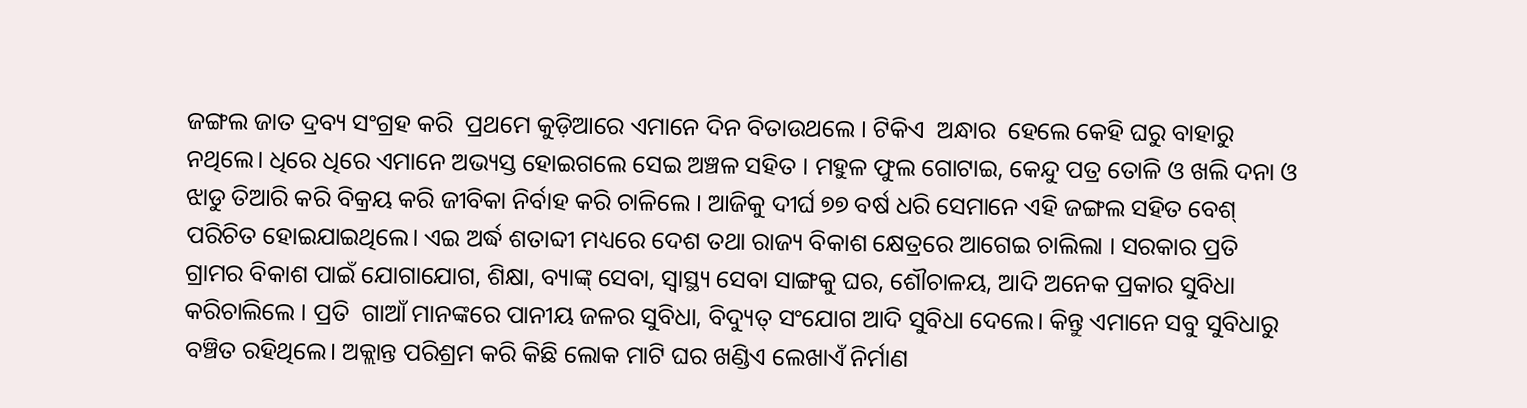ଜଙ୍ଗଲ ଜାତ ଦ୍ରବ୍ୟ ସଂଗ୍ରହ କରି  ପ୍ରଥମେ କୁଡ଼ିଆରେ ଏମାନେ ଦିନ ବିତାଉଥଲେ । ଟିକିଏ  ଅନ୍ଧାର  ହେଲେ କେହି ଘରୁ ବାହାରୁ ନଥିଲେ। ଧିରେ ଧିରେ ଏମାନେ ଅଭ୍ୟସ୍ତ ହୋଇଗଲେ ସେଇ ଅଞ୍ଚଳ ସହିତ । ମହୁଳ ଫୁଲ ଗୋଟାଇ, କେନ୍ଦୁ ପତ୍ର ତୋଳି ଓ ଖଲି ଦନା ଓ ଝାଡୁ ତିଆରି କରି ବିକ୍ରୟ କରି ଜୀବିକା ନିର୍ବାହ କରି ଚାଳିଲେ । ଆଜିକୁ ଦୀର୍ଘ ୭୭ ବର୍ଷ ଧରି ସେମାନେ ଏହି ଜଙ୍ଗଲ ସହିତ ବେଶ୍ ପରିଚିତ ହୋଇଯାଇଥିଲେ। ଏଇ ଅର୍ଦ୍ଧ ଶତାବ୍ଦୀ ମଧ୍ୟରେ ଦେଶ ତଥା ରାଜ୍ୟ ବିକାଶ କ୍ଷେତ୍ରରେ ଆଗେଇ ଚାଲିଲା । ସରକାର ପ୍ରତି  ଗ୍ରାମର ବିକାଶ ପାଇଁ ଯୋଗାଯୋଗ, ଶିକ୍ଷା, ବ୍ୟାଙ୍କ୍ ସେବା, ସ୍ବାସ୍ଥ୍ୟ ସେବା ସାଙ୍ଗକୁ ଘର, ଶୌଚାଳୟ, ଆଦି ଅନେକ ପ୍ରକାର ସୁବିଧା କରିଚାଲିଲେ । ପ୍ରତି  ଗାଆଁ ମାନଙ୍କରେ ପାନୀୟ ଜଳର ସୁବିଧା, ବିଦ୍ୟୁତ୍ ସଂଯୋଗ ଆଦି ସୁବିଧା ଦେଲେ। କିନ୍ତୁ ଏମାନେ ସବୁ ସୁବିଧାରୁ ବଞ୍ଚିତ ରହିଥିଲେ। ଅକ୍ଲାନ୍ତ ପରିଶ୍ରମ କରି କିଛି ଲୋକ ମାଟି ଘର ଖଣ୍ଡିଏ ଲେଖାଏଁ ନିର୍ମାଣ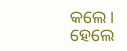କଲେ। ହେଲେ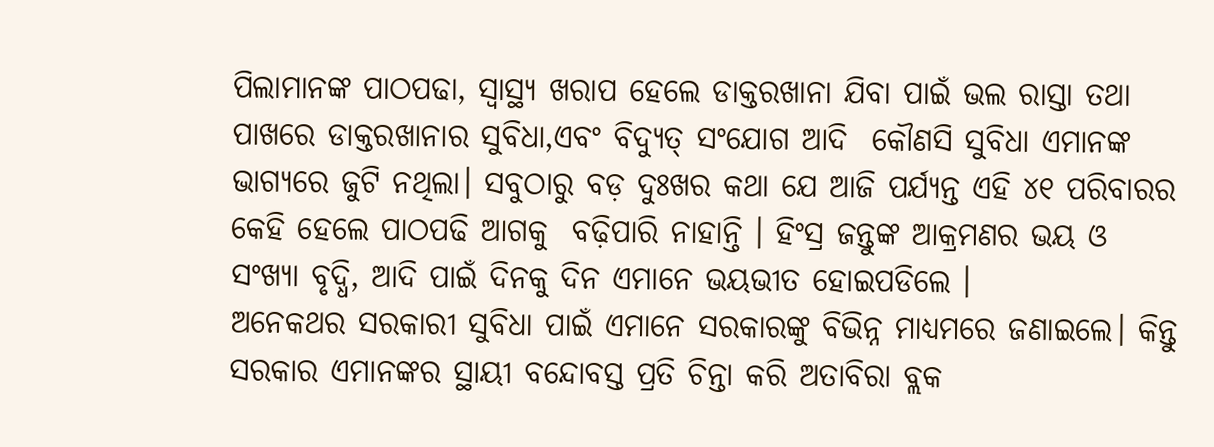ପିଲାମାନଙ୍କ ପାଠପଢା, ସ୍ବାସ୍ଥ୍ୟ ଖରାପ ହେଲେ ଡାକ୍ତରଖାନା ଯିବା ପାଇଁ ଭଲ ରାସ୍ତା ତଥା ପାଖରେ ଡାକ୍ତରଖାନାର ସୁବିଧା,ଏବଂ ବିଦ୍ୟୁତ୍ ସଂଯୋଗ ଆଦି  କୌଣସି ସୁବିଧା ଏମାନଙ୍କ ଭାଗ୍ୟରେ ଜୁଟି ନଥିଲା। ସବୁଠାରୁ ବଡ଼ ଦୁଃଖର କଥା ଯେ ଆଜି ପର୍ଯ୍ୟନ୍ତ ଏହି ୪୧ ପରିବାରର କେହି ହେଲେ ପାଠପଢି ଆଗକୁ  ବଢ଼ିପାରି ନାହାନ୍ତି । ହିଂସ୍ର ଜନ୍ତୁଙ୍କ ଆକ୍ରମଣର ଭୟ ଓ ସଂଖ୍ୟା ବୃଦ୍ଧି, ଆଦି ପାଇଁ ଦିନକୁ ଦିନ ଏମାନେ ଭୟଭୀତ ହୋଇପଡିଲେ ।
ଅନେକଥର ସରକାରୀ ସୁବିଧା ପାଇଁ ଏମାନେ ସରକାରଙ୍କୁ ବିଭିନ୍ନ ମାଧ୍ୟମରେ ଜଣାଇଲେ। କିନ୍ତୁ ସରକାର ଏମାନଙ୍କର ସ୍ଥାୟୀ ବନ୍ଦୋବସ୍ତ ପ୍ରତି ଚିନ୍ତା କରି ଅତାବିରା ବ୍ଲକ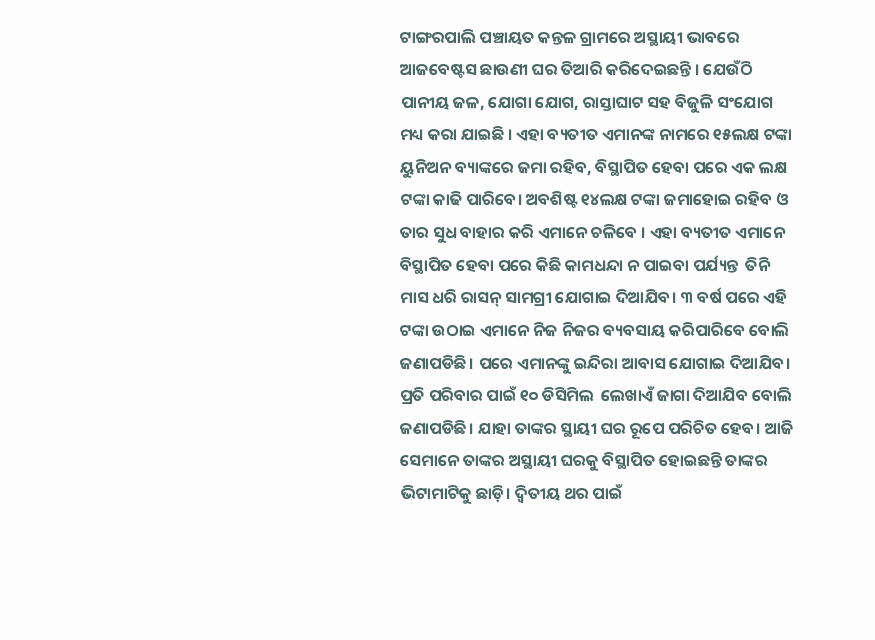ଟାଙ୍ଗରପାଲି ପଞ୍ଚାୟତ କନ୍ତଳ ଗ୍ରାମରେ ଅସ୍ଥାୟୀ ଭାବରେ ଆଜବେଷ୍ଟସ ଛାଉଣୀ ଘର ତିଆରି କରିଦେଇଛନ୍ତି । ଯେଉଁଠି ପାନୀୟ ଜଳ, ଯୋଗା ଯୋଗ, ରାସ୍ତାଘାଟ ସହ ବିଜୁଳି ସଂଯୋଗ  ମଧ୍ୟ କରା ଯାଇଛି । ଏହା ବ୍ୟତୀତ ଏମାନଙ୍କ ନାମରେ ୧୫ଲକ୍ଷ ଟଙ୍କା ୟୁନିଅନ ବ୍ୟାଙ୍କରେ ଜମା ରହିବ, ବିସ୍ଥାପିତ ହେବା ପରେ ଏକ ଲକ୍ଷ ଟଙ୍କା କାଢି ପାରିବେ। ଅବଶିଷ୍ଟ ୧୪ଲକ୍ଷ ଟଙ୍କା ଜମାହୋଇ ରହିବ ଓ ତାର ସୁଧ ବାହାର କରି ଏମାନେ ଚଳିବେ । ଏହା ବ୍ୟତୀତ ଏମାନେ ବିସ୍ଥାପିତ ହେବା ପରେ କିଛି କାମଧନ୍ଦା ନ ପାଇବା ପର୍ଯ୍ୟନ୍ତ  ତିନି ମାସ ଧରି ରାସନ୍ ସାମଗ୍ରୀ ଯୋଗାଇ ଦିଆଯିବ। ୩ ବର୍ଷ ପରେ ଏହି ଟଙ୍କା ଉଠାଇ ଏମାନେ ନିଜ ନିଜର ବ୍ୟବସାୟ କରିପାରିବେ ବୋଲି  ଜଣାପଡିଛି। ପରେ ଏମାନଙ୍କୁ ଇନ୍ଦିରା ଆବାସ ଯୋଗାଇ ଦିଆଯିବ। ପ୍ରତି ପରିବାର ପାଇଁ ୧୦ ଡିସିମିଲ  ଲେଖାଏଁ ଜାଗା ଦିଆଯିବ ବୋଲି ଜଣାପଡିଛି। ଯାହା ତାଙ୍କର ସ୍ଥାୟୀ ଘର ରୂପେ ପରିଚିତ ହେବ। ଆଜି ସେମାନେ ତାଙ୍କର ଅସ୍ଥାୟୀ ଘରକୁ ବିସ୍ଥାପିତ ହୋଇଛନ୍ତି ତାଙ୍କର ଭିଟାମାଟିକୁ ଛାଡ଼ି। ଦ୍ଵିତୀୟ ଥର ପାଇଁ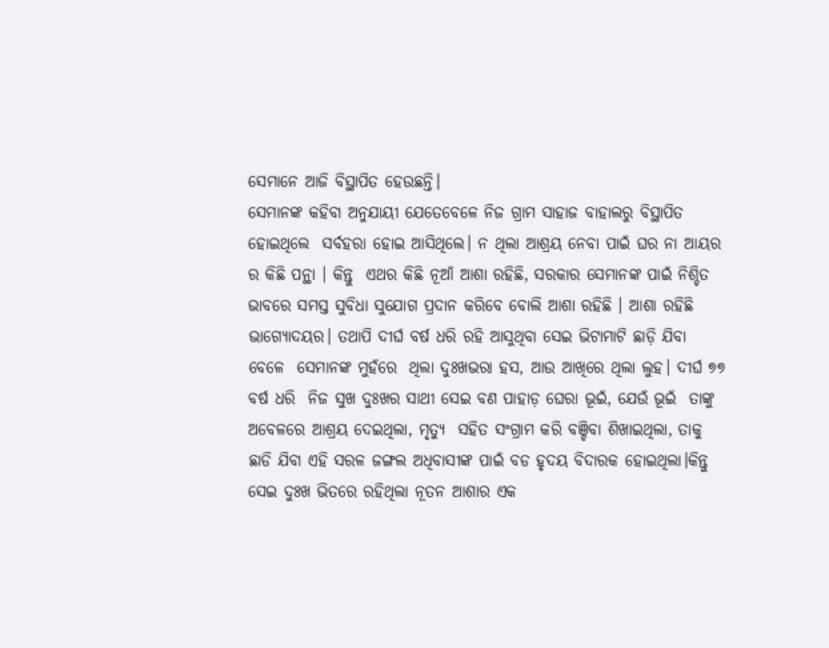ସେମାନେ ଆଜି ବିସ୍ଥାପିତ ହେଉଛନ୍ତି।
ସେମାନଙ୍କ କହିବା ଅନୁଯାୟୀ ଯେତେବେଳେ ନିଜ ଗ୍ରାମ ସାହାଜ ବାହାଲରୁ ବିସ୍ଥାପିତ ହୋଇଥିଲେ  ସର୍ବହରା ହୋଇ ଆସିଥିଲେ। ନ ଥିଲା ଆଶ୍ରୟ ନେବା ପାଇଁ ଘର ନା ଆୟର ର କିଛି ପନ୍ଥା । କିନ୍ତୁ  ଏଥର କିଛି ନୂଆଁ ଆଶା ରହିଛି, ସରକାର ସେମାନଙ୍କ ପାଇଁ ନିଶ୍ଚିତ ଭାବରେ ସମସ୍ତ ସୁବିଧା ସୁଯୋଗ ପ୍ରଦାନ କରିବେ ବୋଲି ଆଶା ରହିଛି । ଆଶା ରହିଛି ଭାଗ୍ୟୋଦୟର। ତଥାପି ଦୀର୍ଘ ବର୍ଷ ଧରି ରହି ଆସୁଥିବା ସେଇ ଭିଟାମାଟି ଛାଡ଼ି ଯିବା ବେଳେ  ସେମାନଙ୍କ ମୁହଁରେ  ଥିଲା ଦୁଃଖଭରା ହସ, ଆଉ ଆଖିରେ ଥିଲା ଲୁହ। ଦୀର୍ଘ ୭୭ ବର୍ଷ ଧରି  ନିଜ ସୁଖ ଦୁଃଖର ସାଥୀ ସେଇ ବଣ ପାହାଡ଼ ଘେରା ଭୂଇଁ, ଯେଉଁ ଭୂଇଁ  ତାଙ୍କୁ ଅବେଳରେ ଆଶ୍ରୟ ଦେଇଥିଲା, ମୃତ୍ୟୁ  ସହିତ ସଂଗ୍ରାମ କରି ବଞ୍ଚିବା ଶିଖାଇଥିଲା, ତାକୁ ଛାଡି ଯିବା ଏହି ସରଳ ଜଙ୍ଗଲ ଅଧିବାସୀଙ୍କ ପାଇଁ ବଡ ହୃଦୟ ବିଦାରକ ହୋଇଥିଲା।କିନ୍ତୁ ସେଇ ଦୁଃଖ ଭିତରେ ରହିଥିଲା ନୂତନ ଆଶାର ଏକ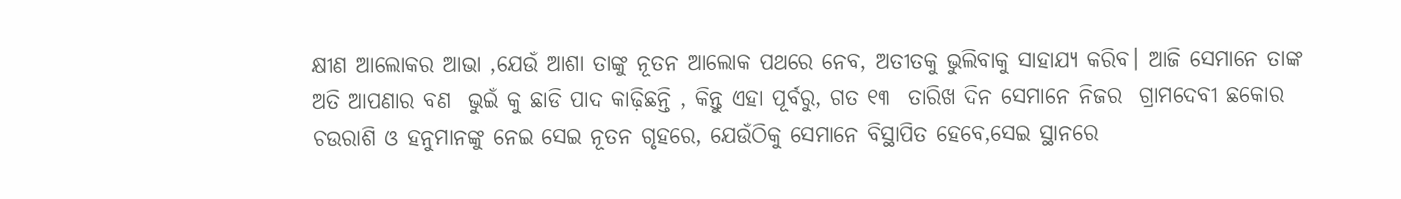କ୍ଷୀଣ ଆଲୋକର ଆଭା ,ଯେଉଁ ଆଶା ତାଙ୍କୁ ନୂତନ ଆଲୋକ ପଥରେ ନେବ, ଅତୀତକୁ ଭୁଲିବାକୁ ସାହାଯ୍ୟ କରିବ। ଆଜି ସେମାନେ ତାଙ୍କ ଅତି ଆପଣାର ବଣ  ଭୁଇଁ କୁ ଛାଡି ପାଦ କାଢ଼ିଛନ୍ତି , କିନ୍ତୁ ଏହା ପୂର୍ବରୁ, ଗତ ୧୩  ତାରିଖ ଦିନ ସେମାନେ ନିଜର  ଗ୍ରାମଦେବୀ ଛକୋର ଚଉରାଶି ଓ ହନୁମାନଙ୍କୁ ନେଇ ସେଇ ନୂତନ ଗୃହରେ, ଯେଉଁଠିକୁ ସେମାନେ ବିସ୍ଥାପିତ ହେବେ,ସେଇ ସ୍ଥାନରେ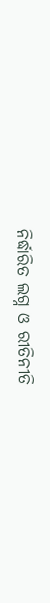ନିର୍ଦ୍ଧାରିତ ଲଗ୍ନ ଓ ରୀତିନୀତି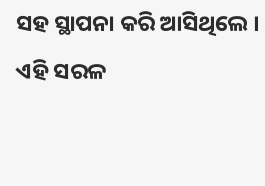ସହ ସ୍ଥାପନା କରି ଆସିଥିଲେ । ଏହି ସରଳ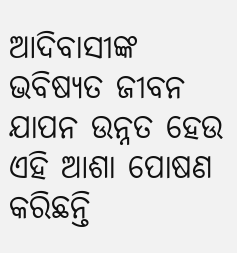ଆଦିବାସୀଙ୍କ ଭବିଷ୍ୟତ ଜୀବନ ଯାପନ ଉନ୍ନତ ହେଉ ଏହି ଆଶା ପୋଷଣ କରିଛନ୍ତି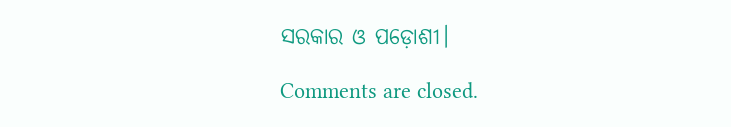ସରକାର ଓ ପଡ଼ୋଶୀ।

Comments are closed.